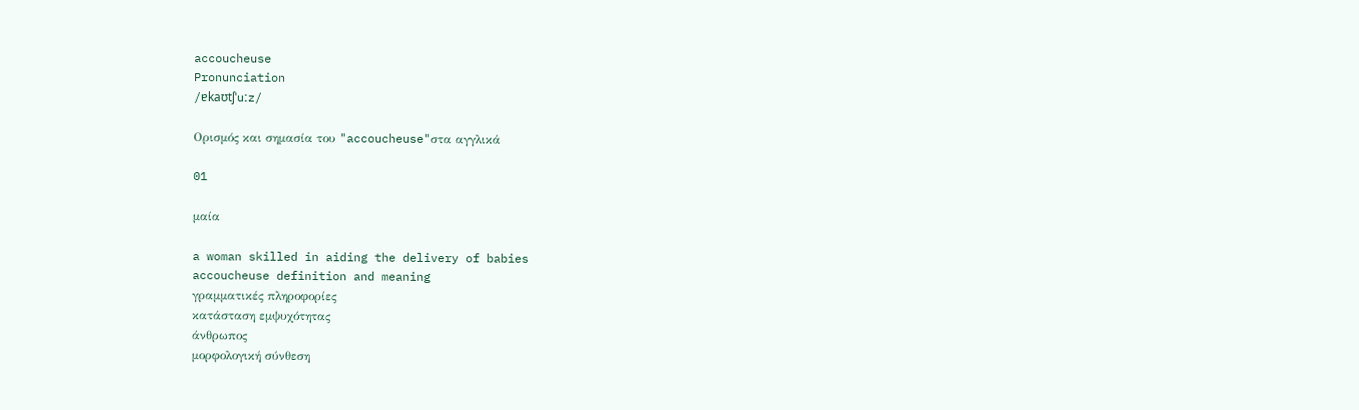accoucheuse
Pronunciation
/ɐkaʊtʃˈuːz/

Ορισμός και σημασία του "accoucheuse"στα αγγλικά

01

μαία

a woman skilled in aiding the delivery of babies
accoucheuse definition and meaning
γραμματικές πληροφορίες
κατάσταση εμψυχότητας
άνθρωπος
μορφολογική σύνθεση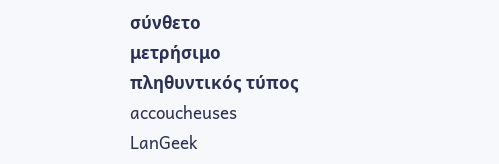σύνθετο
μετρήσιμο
πληθυντικός τύπος
accoucheuses
LanGeek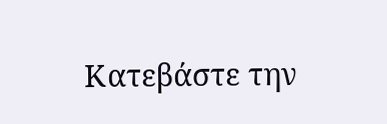Κατεβάστε την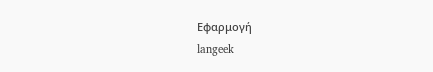Εφαρμογή
langeek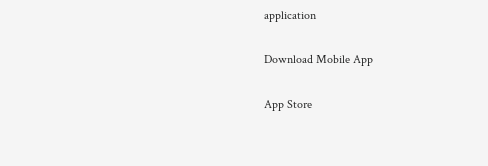application

Download Mobile App

App Store